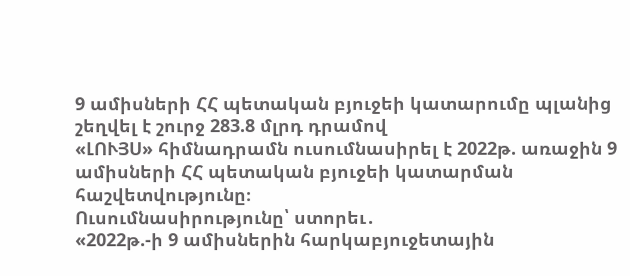9 ամիսների ՀՀ պետական բյուջեի կատարումը պլանից շեղվել է շուրջ 283.8 մլրդ դրամով
«ԼՈՒՅՍ» հիմնադրամն ուսումնասիրել է 2022թ. առաջին 9 ամիսների ՀՀ պետական բյուջեի կատարման հաշվետվությունը։
Ուսումնասիրությունը՝ ստորեւ․
«2022թ.-ի 9 ամիսներին հարկաբյուջետային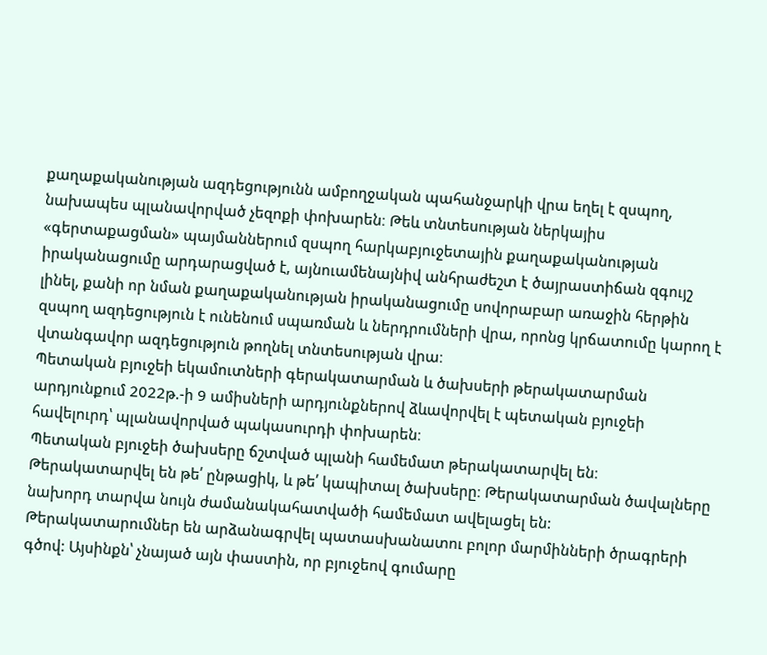քաղաքականության ազդեցությունն ամբողջական պահանջարկի վրա եղել է զսպող, նախապես պլանավորված չեզոքի փոխարեն։ Թեև տնտեսության ներկայիս «գերտաքացման» պայմաններում զսպող հարկաբյուջետային քաղաքականության իրականացումը արդարացված է, այնուամենայնիվ անհրաժեշտ է ծայրաստիճան զգույշ լինել, քանի որ նման քաղաքականության իրականացումը սովորաբար առաջին հերթին զսպող ազդեցություն է ունենում սպառման և ներդրումների վրա, որոնց կրճատումը կարող է վտանգավոր ազդեցություն թողնել տնտեսության վրա։
Պետական բյուջեի եկամուտների գերակատարման և ծախսերի թերակատարման արդյունքում 2022թ.-ի 9 ամիսների արդյունքներով ձևավորվել է պետական բյուջեի հավելուրդ՝ պլանավորված պակասուրդի փոխարեն։
Պետական բյուջեի ծախսերը ճշտված պլանի համեմատ թերակատարվել են։ Թերակատարվել են թե՛ ընթացիկ, և թե՛ կապիտալ ծախսերը։ Թերակատարման ծավալները նախորդ տարվա նույն ժամանակահատվածի համեմատ ավելացել են:
Թերակատարումներ են արձանագրվել պատասխանատու բոլոր մարմինների ծրագրերի գծով: Այսինքն՝ չնայած այն փաստին, որ բյուջեով գումարը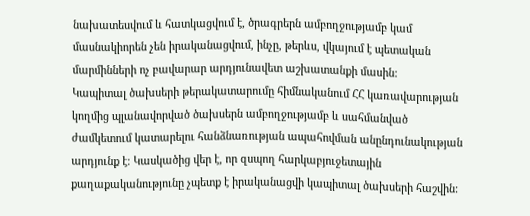նախատեսվում և հատկացվում է, ծրագրերն ամբողջությամբ կամ մասնակիորեն չեն իրականացվում, ինչը, թերևս, վկայում է պետական մարմինների ոչ բավարար արդյունավետ աշխատանքի մասին:
Կապիտալ ծախսերի թերակատարումը հիմնականում ՀՀ կառավարության կողմից պլանավորված ծախսերն ամբողջությամբ և սահմանված ժամկետում կատարելու հանձնառության ապահովման անընդունակության արդյունք է։ Կասկածից վեր է, որ զսպող հարկաբյուջետային քաղաքականությունը չպետք է իրականացվի կապիտալ ծախսերի հաշվին: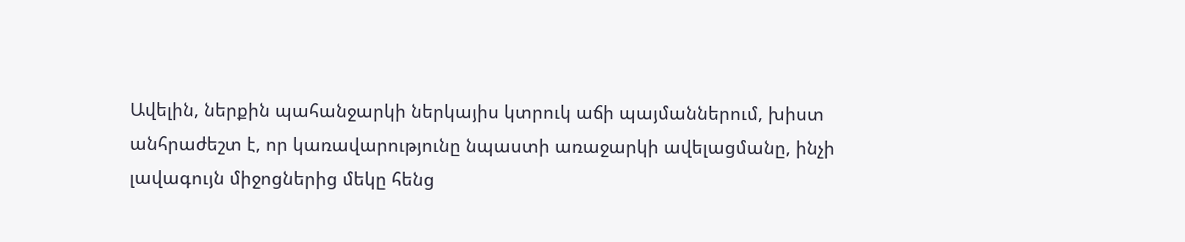Ավելին, ներքին պահանջարկի ներկայիս կտրուկ աճի պայմաններում, խիստ անհրաժեշտ է, որ կառավարությունը նպաստի առաջարկի ավելացմանը, ինչի լավագույն միջոցներից մեկը հենց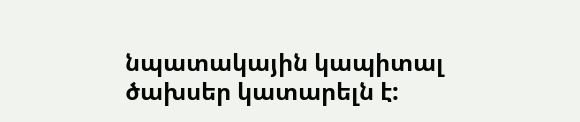նպատակային կապիտալ ծախսեր կատարելն է: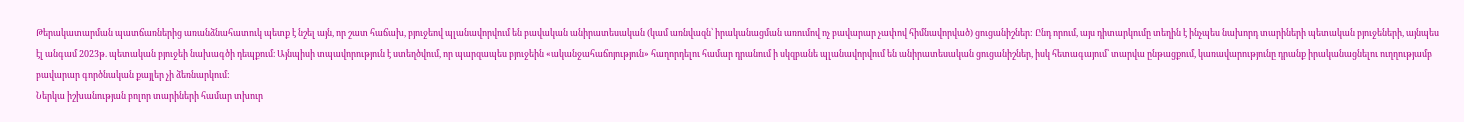Թերակատարման պատճառներից առանձնահատուկ պետք է նշել այն, որ շատ հաճախ, բյուջեով պլանավորվում են բավական անիրատեսական (կամ առնվազն՝ իրականացման առումով ոչ բավարար չափով հիմնավորված) ցուցանիշներ: Ընդ որում, այս դիտարկումը տեղին է ինչպես նախորդ տարիների պետական բյուջեների, այնպես էլ անգամ 2023թ. պետական բյուջեի նախագծի դեպքում։ Այնպիսի տպավորություն է ստեղծվում, որ պարզապես բյուջեին «ականջահաճոյություն» հաղորդելու համար դրանում ի սկզբանե պլանավորվում են անիրատեսական ցուցանիշներ, իսկ հետագայում՝ տարվա ընթացքում, կառավարությունը դրանք իրականացնելու ուղղությամբ բավարար գործնական քայլեր չի ձեռնարկում:
Ներկա իշխանության բոլոր տարիների համար տխուր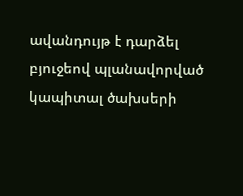ավանդույթ է դարձել բյուջեով պլանավորված կապիտալ ծախսերի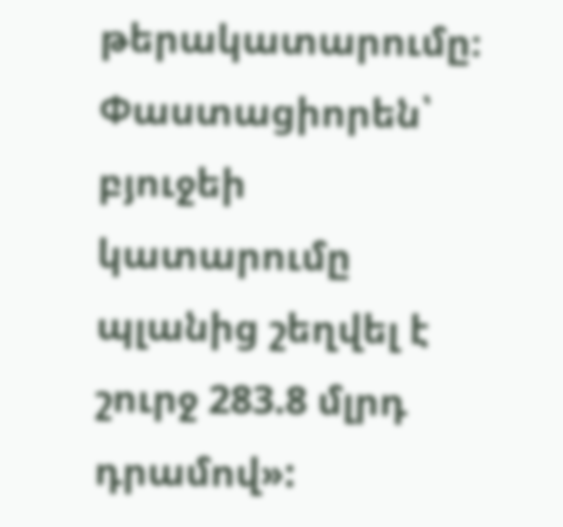թերակատարումը։
Փաստացիորեն՝ բյուջեի կատարումը պլանից շեղվել է շուրջ 283.8 մլրդ դրամով»: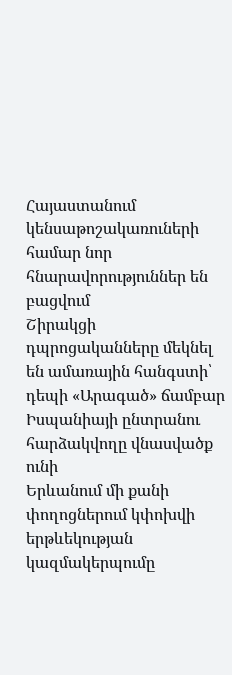Հայաստանում կենսաթոշակառուների համար նոր հնարավորություններ են բացվում
Շիրակցի դպրոցականները մեկնել են ամառային հանգստի՝ դեպի «Արագած» ճամբար
Իսպանիայի ընտրանու հարձակվողը վնասվածք ունի
Երևանում մի քանի փողոցներում կփոխվի երթևեկության կազմակերպումը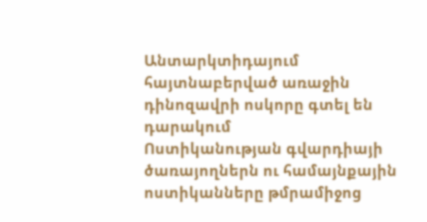Անտարկտիդայում հայտնաբերված առաջին դինոզավրի ոսկորը գտել են դարակում
Ոստիկանության գվարդիայի ծառայողներն ու համայնքային ոստիկանները թմրամիջոց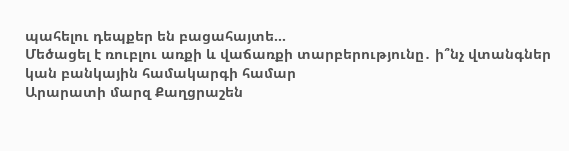պահելու դեպքեր են բացահայտե...
Մեծացել է ռուբլու առքի և վաճառքի տարբերությունը․ ի՞նչ վտանգներ կան բանկային համակարգի համար
Արարատի մարզ Քաղցրաշեն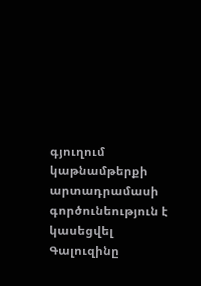գյուղում կաթնամթերքի արտադրամասի գործունեություն է կասեցվել
Գալուզինը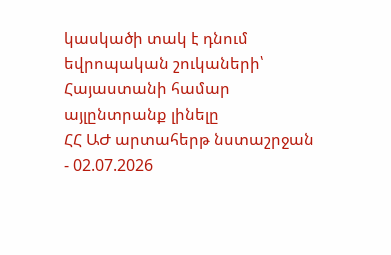կասկածի տակ է դնում եվրոպական շուկաների՝ Հայաստանի համար այլընտրանք լինելը
ՀՀ ԱԺ արտահերթ նստաշրջան - 02.07.2026